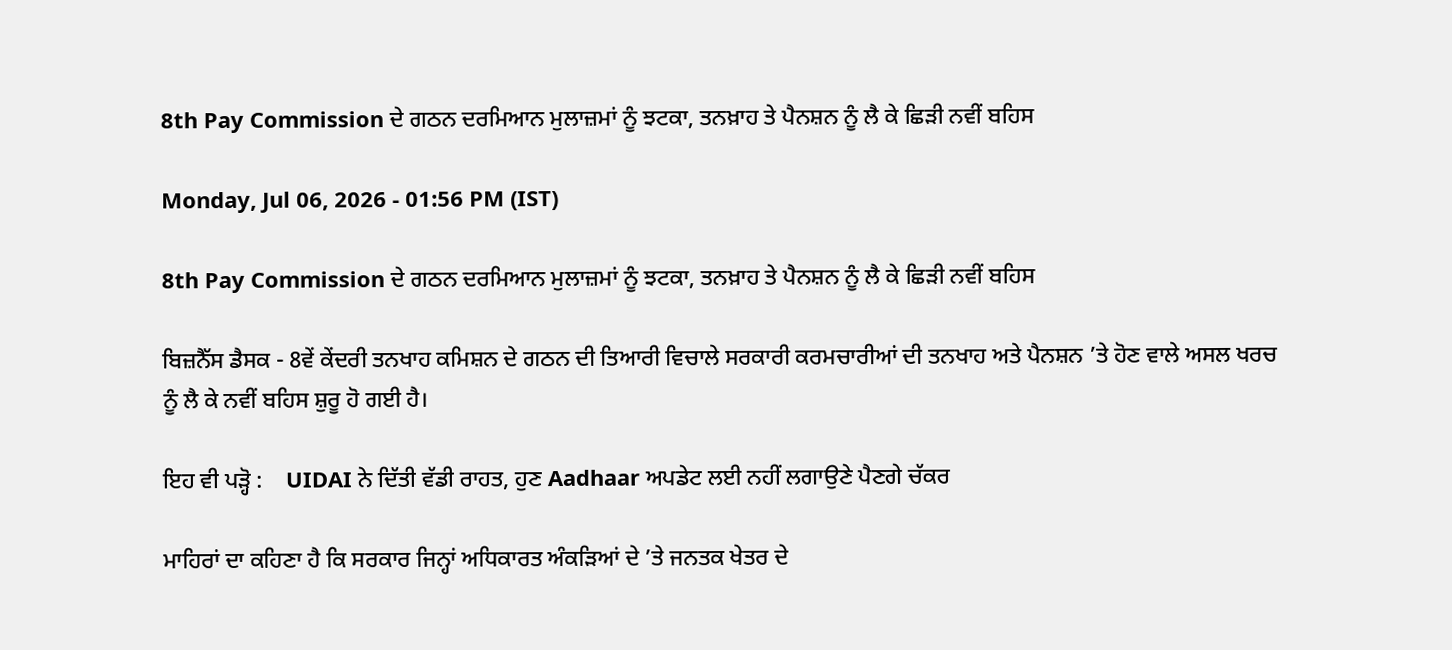8th Pay Commission ਦੇ ਗਠਨ ਦਰਮਿਆਨ ਮੁਲਾਜ਼ਮਾਂ ਨੂੰ ਝਟਕਾ, ਤਨਖ਼ਾਹ ਤੇ ਪੈਨਸ਼ਨ ਨੂੰ ਲੈ ਕੇ ਛਿੜੀ ਨਵੀਂ ਬਹਿਸ

Monday, Jul 06, 2026 - 01:56 PM (IST)

8th Pay Commission ਦੇ ਗਠਨ ਦਰਮਿਆਨ ਮੁਲਾਜ਼ਮਾਂ ਨੂੰ ਝਟਕਾ, ਤਨਖ਼ਾਹ ਤੇ ਪੈਨਸ਼ਨ ਨੂੰ ਲੈ ਕੇ ਛਿੜੀ ਨਵੀਂ ਬਹਿਸ

ਬਿਜ਼ਨੈੱਸ ਡੈਸਕ - 8ਵੇਂ ਕੇਂਦਰੀ ਤਨਖਾਹ ਕਮਿਸ਼ਨ ਦੇ ਗਠਨ ਦੀ ਤਿਆਰੀ ਵਿਚਾਲੇ ਸਰਕਾਰੀ ਕਰਮਚਾਰੀਆਂ ਦੀ ਤਨਖਾਹ ਅਤੇ ਪੈਨਸ਼ਨ ’ਤੇ ਹੋਣ ਵਾਲੇ ਅਸਲ ਖਰਚ ਨੂੰ ਲੈ ਕੇ ਨਵੀਂ ਬਹਿਸ ਸ਼ੁਰੂ ਹੋ ਗਈ ਹੈ।

ਇਹ ਵੀ ਪੜ੍ਹੋ :    UIDAI ਨੇ ਦਿੱਤੀ ਵੱਡੀ ਰਾਹਤ, ਹੁਣ Aadhaar ਅਪਡੇਟ ਲਈ ਨਹੀਂ ਲਗਾਉਣੇ ਪੈਣਗੇ ਚੱਕਰ

ਮਾਹਿਰਾਂ ਦਾ ਕਹਿਣਾ ਹੈ ਕਿ ਸਰਕਾਰ ਜਿਨ੍ਹਾਂ ਅਧਿਕਾਰਤ ਅੰਕੜਿਆਂ ਦੇ ’ਤੇ ਜਨਤਕ ਖੇਤਰ ਦੇ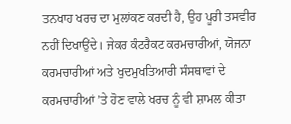ਤਨਖਾਹ ਖਰਚ ਦਾ ਮੁਲਾਂਕਣ ਕਰਦੀ ਹੈ, ਉਹ ਪੂਰੀ ਤਸਵੀਰ ਨਹੀਂ ਦਿਖਾਉਂਦੇ। ਜੇਕਰ ਕੰਟਰੈਕਟ ਕਰਮਚਾਰੀਆਂ, ਯੋਜਨਾ ਕਰਮਚਾਰੀਆਂ ਅਤੇ ਖੁਦਮੁਖਤਿਆਰੀ ਸੰਸਥਾਵਾਂ ਦੇ ਕਰਮਚਾਰੀਆਂ ’ਤੇ ਹੋਣ ਵਾਲੇ ਖਰਚ ਨੂੰ ਵੀ ਸ਼ਾਮਲ ਕੀਤਾ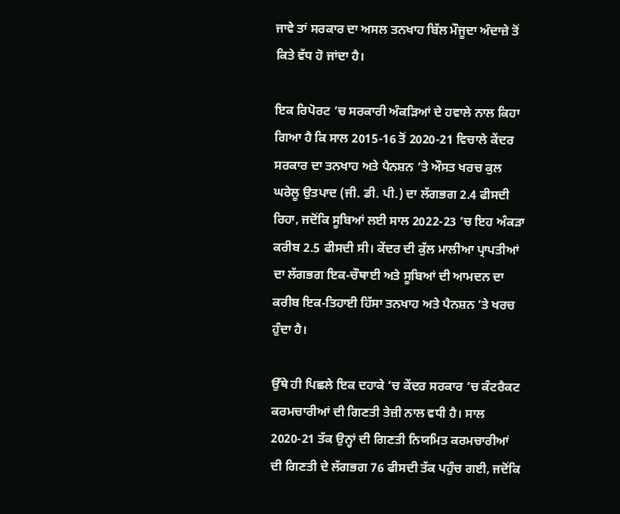ਜਾਵੇ ਤਾਂ ਸਰਕਾਰ ਦਾ ਅਸਲ ਤਨਖਾਹ ਬਿੱਲ ਮੌਜੂਦਾ ਅੰਦਾਜ਼ੇ ਤੋਂ ਕਿਤੇ ਵੱਧ ਹੋ ਜਾਂਦਾ ਹੈ।

ਇਕ ਰਿਪੋਰਟ ’ਚ ਸਰਕਾਰੀ ਅੰਕੜਿਆਂ ਦੇ ਹਵਾਲੇ ਨਾਲ ਕਿਹਾ ਗਿਆ ਹੈ ਕਿ ਸਾਲ 2015-16 ਤੋਂ 2020-21 ਵਿਚਾਲੇ ਕੇਂਦਰ ਸਰਕਾਰ ਦਾ ਤਨਖਾਹ ਅਤੇ ਪੈਨਸ਼ਨ ’ਤੇ ਔਸਤ ਖਰਚ ਕੁਲ ਘਰੇਲੂ ਉਤਪਾਦ (ਜੀ. ਡੀ. ਪੀ.) ਦਾ ਲੱਗਭਗ 2.4 ਫੀਸਦੀ ਰਿਹਾ, ਜਦੋਂਕਿ ਸੂਬਿਆਂ ਲਈ ਸਾਲ 2022-23 ’ਚ ਇਹ ਅੰਕੜਾ ਕਰੀਬ 2.5 ਫੀਸਦੀ ਸੀ। ਕੇਂਦਰ ਦੀ ਕੁੱਲ ਮਾਲੀਆ ਪ੍ਰਾਪਤੀਆਂ ਦਾ ਲੱਗਭਗ ਇਕ-ਚੌਥਾਈ ਅਤੇ ਸੂਬਿਆਂ ਦੀ ਆਮਦਨ ਦਾ ਕਰੀਬ ਇਕ-ਤਿਹਾਈ ਹਿੱਸਾ ਤਨਖਾਹ ਅਤੇ ਪੈਨਸ਼ਨ ’ਤੇ ਖਰਚ ਹੁੰਦਾ ਹੈ।

ਉੱਥੇ ਹੀ ਪਿਛਲੇ ਇਕ ਦਹਾਕੇ ’ਚ ਕੇਂਦਰ ਸਰਕਾਰ ’ਚ ਕੰਟਰੈਕਟ ਕਰਮਚਾਰੀਆਂ ਦੀ ਗਿਣਤੀ ਤੇਜ਼ੀ ਨਾਲ ਵਧੀ ਹੈ। ਸਾਲ 2020-21 ਤੱਕ ਉਨ੍ਹਾਂ ਦੀ ਗਿਣਤੀ ਨਿਯਮਿਤ ਕਰਮਚਾਰੀਆਂ ਦੀ ਗਿਣਤੀ ਦੇ ਲੱਗਭਗ 76 ਫੀਸਦੀ ਤੱਕ ਪਹੁੰਚ ਗਈ, ਜਦੋਂਕਿ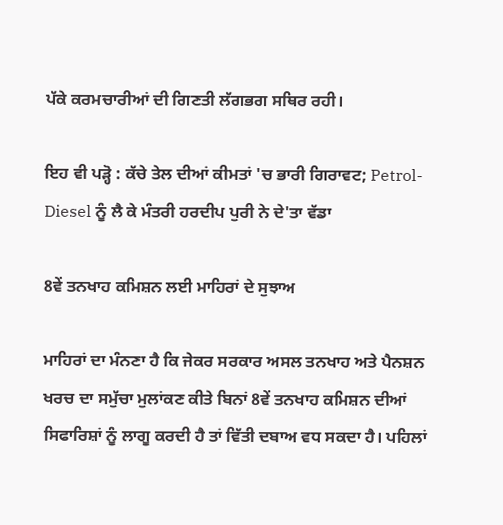ਪੱਕੇ ਕਰਮਚਾਰੀਆਂ ਦੀ ਗਿਣਤੀ ਲੱਗਭਗ ਸਥਿਰ ਰਹੀ।

ਇਹ ਵੀ ਪੜ੍ਹੋ : ਕੱਚੇ ਤੇਲ ਦੀਆਂ ਕੀਮਤਾਂ 'ਚ ਭਾਰੀ ਗਿਰਾਵਟ; Petrol-Diesel ਨੂੰ ਲੈ ਕੇ ਮੰਤਰੀ ਹਰਦੀਪ ਪੁਰੀ ਨੇ ਦੇ'ਤਾ ਵੱਡਾ

8ਵੇਂ ਤਨਖਾਹ ਕਮਿਸ਼ਨ ਲਈ ਮਾਹਿਰਾਂ ਦੇ ਸੁਝਾਅ

ਮਾਹਿਰਾਂ ਦਾ ਮੰਨਣਾ ਹੈ ਕਿ ਜੇਕਰ ਸਰਕਾਰ ਅਸਲ ਤਨਖਾਹ ਅਤੇ ਪੈਨਸ਼ਨ ਖਰਚ ਦਾ ਸਮੁੱਚਾ ਮੁਲਾਂਕਣ ਕੀਤੇ ਬਿਨਾਂ 8ਵੇਂ ਤਨਖਾਹ ਕਮਿਸ਼ਨ ਦੀਆਂ ਸਿਫਾਰਿਸ਼ਾਂ ਨੂੰ ਲਾਗੂ ਕਰਦੀ ਹੈ ਤਾਂ ਵਿੱਤੀ ਦਬਾਅ ਵਧ ਸਕਦਾ ਹੈ। ਪਹਿਲਾਂ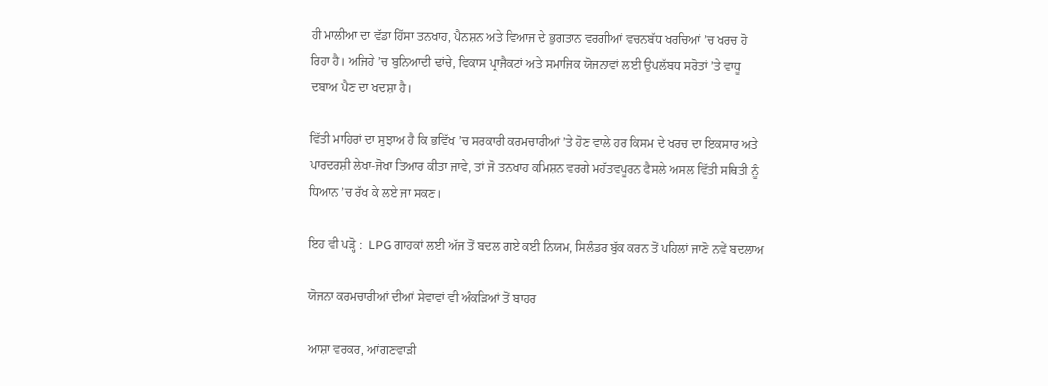ਹੀ ਮਾਲੀਆ ਦਾ ਵੱਡਾ ਹਿੱਸਾ ਤਨਖਾਹ, ਪੈਨਸ਼ਨ ਅਤੇ ਵਿਆਜ ਦੇ ਭੁਗਤਾਨ ਵਰਗੀਆਂ ਵਚਨਬੱਧ ਖਰਚਿਆਂ ’ਚ ਖਰਚ ਹੋ ਰਿਹਾ ਹੈ। ਅਜਿਹੇ ’ਚ ਬੁਨਿਆਦੀ ਢਾਂਚੇ, ਵਿਕਾਸ ਪ੍ਰਾਜੈਕਟਾਂ ਅਤੇ ਸਮਾਜਿਕ ਯੋਜਨਾਵਾਂ ਲਈ ਉਪਲੱਬਧ ਸਰੋਤਾਂ ’ਤੇ ਵਾਧੂ ਦਬਾਅ ਪੈਣ ਦਾ ਖਦਸ਼ਾ ਹੈ।

ਵਿੱਤੀ ਮਾਹਿਰਾਂ ਦਾ ਸੁਝਾਅ ਹੈ ਕਿ ਭਵਿੱਖ ’ਚ ਸਰਕਾਰੀ ਕਰਮਚਾਰੀਆਂ ’ਤੇ ਹੋਣ ਵਾਲੇ ਹਰ ਕਿਸਮ ਦੇ ਖਰਚ ਦਾ ਇਕਸਾਰ ਅਤੇ ਪਾਰਦਰਸ਼ੀ ਲੇਖਾ-ਜੋਖਾ ਤਿਆਰ ਕੀਤਾ ਜਾਵੇ, ਤਾਂ ਜੋ ਤਨਖਾਹ ਕਮਿਸ਼ਨ ਵਰਗੇ ਮਹੱਤਵਪੂਰਨ ਫੈਸਲੇ ਅਸਲ ਵਿੱਤੀ ਸਥਿਤੀ ਨੂੰ ਧਿਆਨ ’ਚ ਰੱਖ ਕੇ ਲਏ ਜਾ ਸਕਣ।

ਇਹ ਵੀ ਪੜ੍ਹੋ :  LPG ਗਾਹਕਾਂ ਲਈ ਅੱਜ ਤੋਂ ਬਦਲ ਗਏ ਕਈ ਨਿਯਮ, ਸਿਲੰਡਰ ਬੁੱਕ ਕਰਨ ਤੋਂ ਪਹਿਲਾਂ ਜਾਣੋ ਨਵੇਂ ਬਦਲਾਅ

ਯੋਜਨਾ ਕਰਮਚਾਰੀਆਂ ਦੀਆਂ ਸੇਵਾਵਾਂ ਵੀ ਅੰਕੜਿਆਂ ਤੋਂ ਬਾਹਰ

ਆਸ਼ਾ ਵਰਕਰ, ਆਂਗਣਵਾੜੀ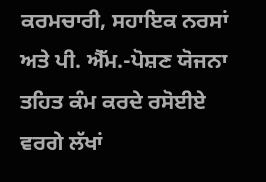ਕਰਮਚਾਰੀ, ਸਹਾਇਕ ਨਰਸਾਂ ਅਤੇ ਪੀ. ਐੱਮ.-ਪੋਸ਼ਣ ਯੋਜਨਾ ਤਹਿਤ ਕੰਮ ਕਰਦੇ ਰਸੋਈਏ ਵਰਗੇ ਲੱਖਾਂ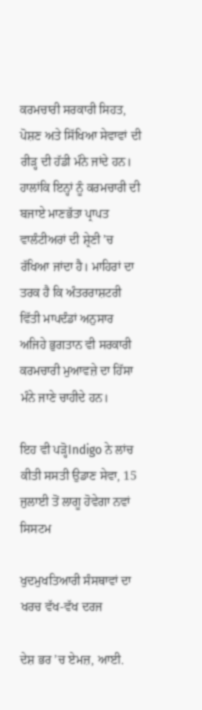ਕਰਮਚਾਰੀ ਸਰਕਾਰੀ ਸਿਹਤ, ਪੋਸ਼ਣ ਅਤੇ ਸਿੱਖਿਆ ਸੇਵਾਵਾਂ ਦੀ ਰੀੜ੍ਹ ਦੀ ਹੱਡੀ ਮੰਨੇ ਜਾਂਦੇ ਹਨ। ਹਾਲਾਂਕਿ ਇਨ੍ਹਾਂ ਨੂੰ ਕਰਮਚਾਰੀ ਦੀ ਬਜਾਏ ਮਾਣਭੱਤਾ ਪ੍ਰਾਪਤ ਵਾਲੰਟੀਅਰਾਂ ਦੀ ਸ਼੍ਰੇਣੀ ’ਚ ਰੱਖਿਆ ਜਾਂਦਾ ਹੈ। ਮਾਹਿਰਾਂ ਦਾ ਤਰਕ ਹੈ ਕਿ ਅੰਤਰਰਾਸ਼ਟਰੀ ਵਿੱਤੀ ਮਾਪਦੰਡਾਂ ਅਨੁਸਾਰ ਅਜਿਹੇ ਭੁਗਤਾਨ ਵੀ ਸਰਕਾਰੀ ਕਰਮਚਾਰੀ ਮੁਆਵਜ਼ੇ ਦਾ ਹਿੱਸਾ ਮੰਨੇ ਜਾਣੇ ਚਾਹੀਦੇ ਹਨ।

ਇਹ ਵੀ ਪੜ੍ਹੋIndigo ਨੇ ਲਾਂਚ ਕੀਤੀ ਸਸਤੀ ਉਡਾਣ ਸੇਵਾ, 15 ਜੁਲਾਈ ਤੋਂ ਲਾਗੂ ਹੋਵੇਗਾ ਨਵਾਂ ਸਿਸਟਮ

ਖੁਦਮੁਖਤਿਆਰੀ ਸੰਸਥਾਵਾਂ ਦਾ ਖਰਚ ਵੱਖ-ਵੱਖ ਦਰਜ

ਦੇਸ਼ ਭਰ ’ਚ ਏਮਜ਼, ਆਈ.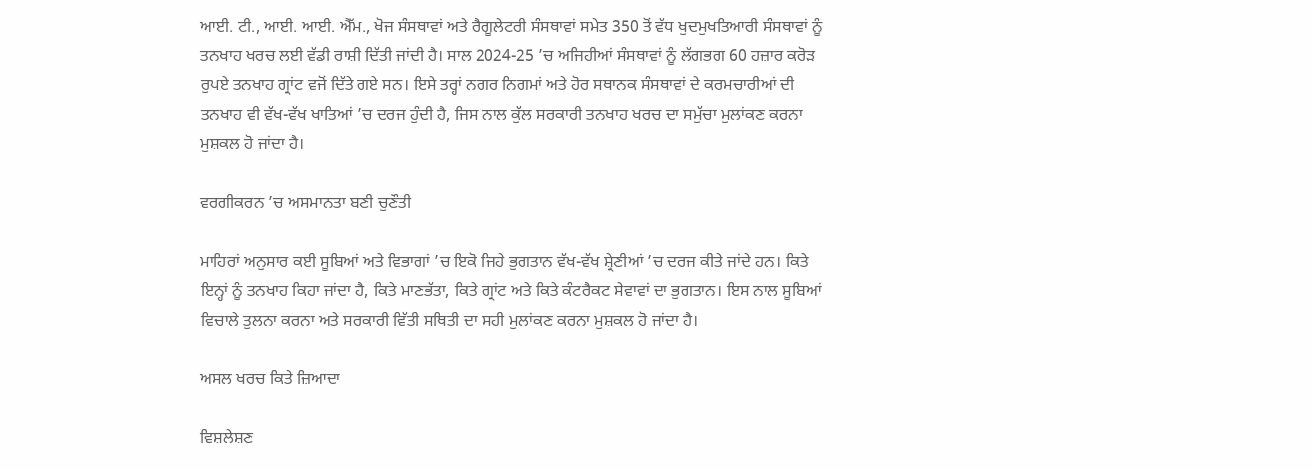ਆਈ. ਟੀ., ਆਈ. ਆਈ. ਐੱਮ., ਖੋਜ ਸੰਸਥਾਵਾਂ ਅਤੇ ਰੈਗੂਲੇਟਰੀ ਸੰਸਥਾਵਾਂ ਸਮੇਤ 350 ਤੋਂ ਵੱਧ ਖੁਦਮੁਖਤਿਆਰੀ ਸੰਸਥਾਵਾਂ ਨੂੰ ਤਨਖਾਹ ਖਰਚ ਲਈ ਵੱਡੀ ਰਾਸ਼ੀ ਦਿੱਤੀ ਜਾਂਦੀ ਹੈ। ਸਾਲ 2024-25 ’ਚ ਅਜਿਹੀਆਂ ਸੰਸਥਾਵਾਂ ਨੂੰ ਲੱਗਭਗ 60 ਹਜ਼ਾਰ ਕਰੋੜ ਰੁਪਏ ਤਨਖਾਹ ਗ੍ਰਾਂਟ ਵਜੋਂ ਦਿੱਤੇ ਗਏ ਸਨ। ਇਸੇ ਤਰ੍ਹਾਂ ਨਗਰ ਨਿਗਮਾਂ ਅਤੇ ਹੋਰ ਸਥਾਨਕ ਸੰਸਥਾਵਾਂ ਦੇ ਕਰਮਚਾਰੀਆਂ ਦੀ ਤਨਖਾਹ ਵੀ ਵੱਖ-ਵੱਖ ਖਾਤਿਆਂ ’ਚ ਦਰਜ ਹੁੰਦੀ ਹੈ, ਜਿਸ ਨਾਲ ਕੁੱਲ ਸਰਕਾਰੀ ਤਨਖਾਹ ਖਰਚ ਦਾ ਸਮੁੱਚਾ ਮੁਲਾਂਕਣ ਕਰਨਾ ਮੁਸ਼ਕਲ ਹੋ ਜਾਂਦਾ ਹੈ।

ਵਰਗੀਕਰਨ ’ਚ ਅਸਮਾਨਤਾ ਬਣੀ ਚੁਣੌਤੀ

ਮਾਹਿਰਾਂ ਅਨੁਸਾਰ ਕਈ ਸੂਬਿਆਂ ਅਤੇ ਵਿਭਾਗਾਂ ’ਚ ਇਕੋ ਜਿਹੇ ਭੁਗਤਾਨ ਵੱਖ-ਵੱਖ ਸ਼੍ਰੇਣੀਆਂ ’ਚ ਦਰਜ ਕੀਤੇ ਜਾਂਦੇ ਹਨ। ਕਿਤੇ ਇਨ੍ਹਾਂ ਨੂੰ ਤਨਖਾਹ ਕਿਹਾ ਜਾਂਦਾ ਹੈ, ਕਿਤੇ ਮਾਣਭੱਤਾ, ਕਿਤੇ ਗ੍ਰਾਂਟ ਅਤੇ ਕਿਤੇ ਕੰਟਰੈਕਟ ਸੇਵਾਵਾਂ ਦਾ ਭੁਗਤਾਨ। ਇਸ ਨਾਲ ਸੂਬਿਆਂ ਵਿਚਾਲੇ ਤੁਲਨਾ ਕਰਨਾ ਅਤੇ ਸਰਕਾਰੀ ਵਿੱਤੀ ਸਥਿਤੀ ਦਾ ਸਹੀ ਮੁਲਾਂਕਣ ਕਰਨਾ ਮੁਸ਼ਕਲ ਹੋ ਜਾਂਦਾ ਹੈ।

ਅਸਲ ਖਰਚ ਕਿਤੇ ਜ਼ਿਆਦਾ

ਵਿਸ਼ਲੇਸ਼ਣ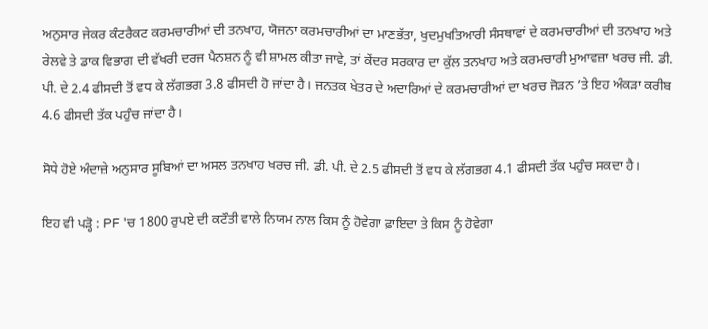ਅਨੁਸਾਰ ਜੇਕਰ ਕੰਟਰੈਕਟ ਕਰਮਚਾਰੀਆਂ ਦੀ ਤਨਖਾਹ, ਯੋਜਨਾ ਕਰਮਚਾਰੀਆਂ ਦਾ ਮਾਣਭੱਤਾ, ਖੁਦਮੁਖਤਿਆਰੀ ਸੰਸਥਾਵਾਂ ਦੇ ਕਰਮਚਾਰੀਆਂ ਦੀ ਤਨਖਾਹ ਅਤੇ ਰੇਲਵੇ ਤੇ ਡਾਕ ਵਿਭਾਗ ਦੀ ਵੱਖਰੀ ਦਰਜ ਪੈਨਸ਼ਨ ਨੂੰ ਵੀ ਸ਼ਾਮਲ ਕੀਤਾ ਜਾਵੇ, ਤਾਂ ਕੇਂਦਰ ਸਰਕਾਰ ਦਾ ਕੁੱਲ ਤਨਖਾਹ ਅਤੇ ਕਰਮਚਾਰੀ ਮੁਆਵਜ਼ਾ ਖਰਚ ਜੀ. ਡੀ. ਪੀ. ਦੇ 2.4 ਫੀਸਦੀ ਤੋਂ ਵਧ ਕੇ ਲੱਗਭਗ 3.8 ਫੀਸਦੀ ਹੋ ਜਾਂਦਾ ਹੈ। ਜਨਤਕ ਖੇਤਰ ਦੇ ਅਦਾਰਿਆਂ ਦੇ ਕਰਮਚਾਰੀਆਂ ਦਾ ਖਰਚ ਜੋੜਨ ’ਤੇ ਇਹ ਅੰਕੜਾ ਕਰੀਬ 4.6 ਫੀਸਦੀ ਤੱਕ ਪਹੁੰਚ ਜਾਂਦਾ ਹੈ।

ਸੋਧੇ ਹੋਏ ਅੰਦਾਜ਼ੇ ਅਨੁਸਾਰ ਸੂਬਿਆਂ ਦਾ ਅਸਲ ਤਨਖਾਹ ਖਰਚ ਜੀ. ਡੀ. ਪੀ. ਦੇ 2.5 ਫੀਸਦੀ ਤੋਂ ਵਧ ਕੇ ਲੱਗਭਗ 4.1 ਫੀਸਦੀ ਤੱਕ ਪਹੁੰਚ ਸਕਦਾ ਹੈ।

ਇਹ ਵੀ ਪੜ੍ਹੋ : PF 'ਚ 1800 ਰੁਪਏ ਦੀ ਕਟੌਤੀ ਵਾਲੇ ਨਿਯਮ ਨਾਲ ਕਿਸ ਨੂੰ ਹੋਵੇਗਾ ਫ਼ਾਇਦਾ ਤੇ ਕਿਸ ਨੂੰ ਹੋਵੇਗਾ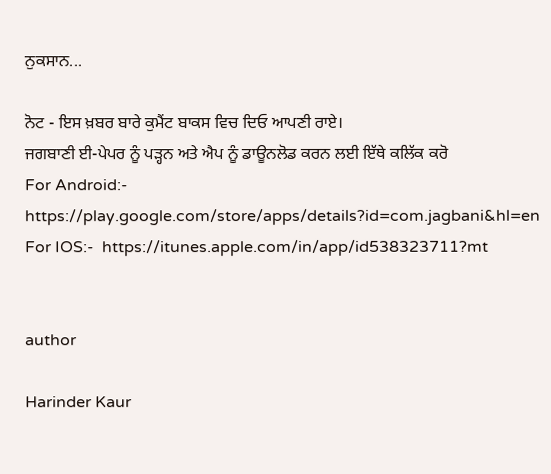ਨੁਕਸਾਨ...

ਨੋਟ - ਇਸ ਖ਼ਬਰ ਬਾਰੇ ਕੁਮੈਂਟ ਬਾਕਸ ਵਿਚ ਦਿਓ ਆਪਣੀ ਰਾਏ।
ਜਗਬਾਣੀ ਈ-ਪੇਪਰ ਨੂੰ ਪੜ੍ਹਨ ਅਤੇ ਐਪ ਨੂੰ ਡਾਊਨਲੋਡ ਕਰਨ ਲਈ ਇੱਥੇ ਕਲਿੱਕ ਕਰੋ
For Android:-  https://play.google.com/store/apps/details?id=com.jagbani&hl=en
For IOS:-  https://itunes.apple.com/in/app/id538323711?mt


author

Harinder Kaur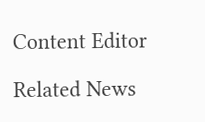Content Editor

Related News